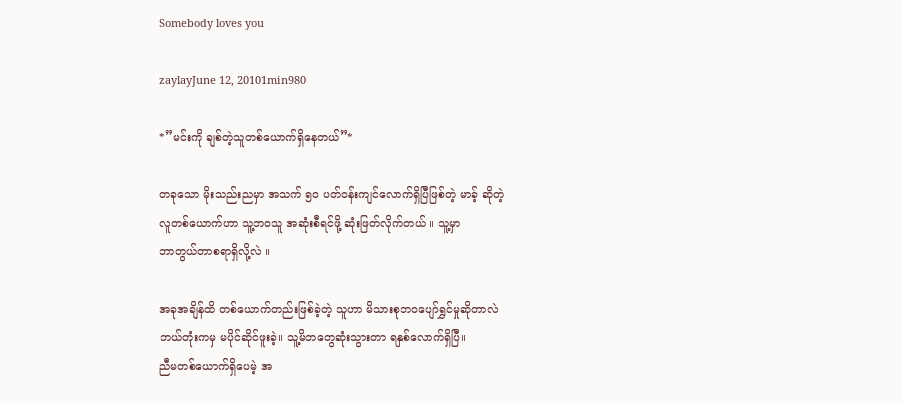Somebody loves you

zaylayJune 12, 20101min980

*”မင်းကို ချစ်တဲ့သူတစ်ယောက်ရှိနေတယ်”*

တခုသော မိုးသည်းညမှာ အသက် ၅ဝ ပတ်ဝန်းကျင်လောက်ရှိပြီဖြစ်တဲ့ မာခ့် ဆိုတဲ့
လူတစ်ယောက်ဟာ သူ့ဘဝသူ အဆုံးစီရင်ဖို့ ဆုံးဖြတ်လိုက်တယ် ။ သူ့မှာ
ဘာတွယ်တာစရာရှိလို့လဲ ။

အခုအချိန်ထိ တစ်ယောက်တည်းဖြစ်ခဲ့တဲ့ သူဟာ မိသားစုဘဝပျော်ရွှင်မှုဆိုတာလဲ
ဘယ်တုံးကမှ မပိုင်ဆိုင်ဖူးခဲ့။ သူ့မိဘတွေဆုံးသွားတာ ရနှစ်လောက်ရှိပြီ။
ညီမတစ်ယောက်ရှိပေမဲ့ အ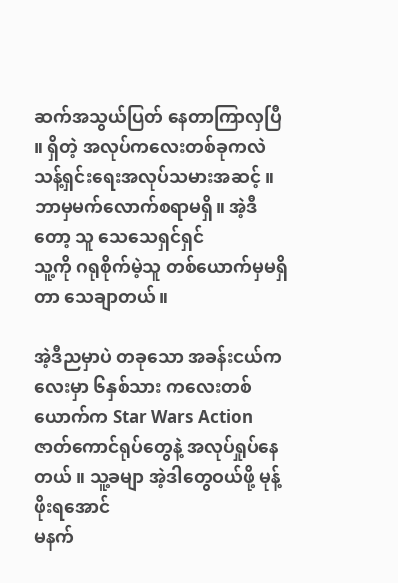ဆက်အသွယ်ပြတ် နေတာကြာလှပြီ ။ ရှိတဲ့ အလုပ်ကလေးတစ်ခုကလဲ
သန့်ရှင်းရေးအလုပ်သမားအဆင့် ။ ဘာမှမက်လောက်စရာမရှိ။ အဲ့ဒီတော့ သူ သေသေရှင်ရှင်
သူ့ကို ဂရုစိုက်မဲ့သူ တစ်ယောက်မှမရှိတာ သေချာတယ်။

အဲ့ဒီညမှာပဲ တခုသော အခန်းငယ်ကလေးမှာ ၆နှစ်သား ကလေးတစ်ယောက်က Star Wars Action
ဇာတ်ကောင်ရုပ်တွေနဲ့ အလုပ်ရှုပ်နေတယ် ။ သူ့ခမျာ အဲ့ဒါတွေဝယ်ဖို့ မုန့်ဖိုးရအောင်
မနက်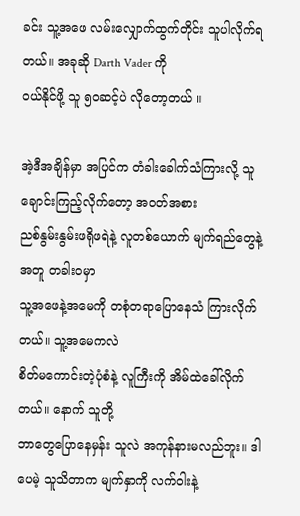ခင်း သူ့အဖေ လမ်းလျှောက်ထွက်တိုင်း သူပါလိုက်ရတယ်။ အခုဆို Darth Vader ကို
ဝယ်နိုင်ဖို့ သူ ၅ဝဆင့်ပဲ လိုတော့တယ် ။

အဲ့ဒီအချိန်မှာ အပြင်က တံခါးခေါက်သံကြားလို့ သူချောင်းကြည့်လိုက်တော့ အဝတ်အစား
ညစ်နွမ်းနွမ်းဖရိုဖရဲနဲ့ လူတစ်ယောက် မျက်ရည်တွေနဲ့အတူ တခါးဝမှာ
သူ့အဖေနဲ့အမေကို တစုံတရာပြောနေသံ ကြားလိုက်တယ်။ သူ့အမေကလဲ
စိတ်မကောင်းတဲ့ပုံစံနဲ့ လူကြီးကို အိမ်ထဲခေါ်လိုက်တယ်။ နောက် သူတို့
ဘာတွေပြောနေမှန်း သူလဲ အကုန်နားမလည်ဘူး။ ဒါပေမဲ့ သူသိတာက မျက်နှာကို လက်ဝါးနဲ့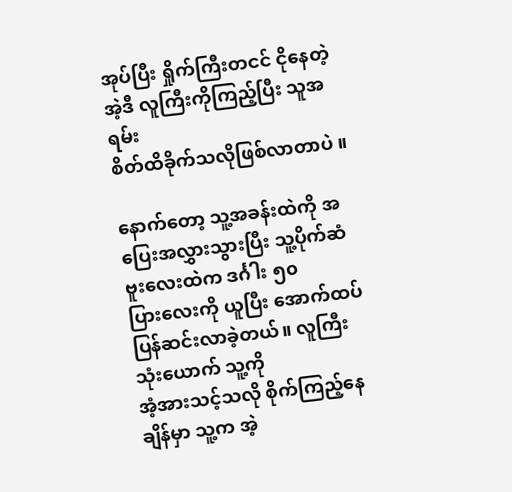အုပ်ပြီး ရှိုက်ကြီးတငင် ငိုနေတဲ့ အဲ့ဒီ လူကြီးကိုကြည့်ပြီး သူအရမ်း
စိတ်ထိခိုက်သလိုဖြစ်လာတာပဲ ။

နောက်တော့ သူ့အခန်းထဲကို အပြေးအလွှားသွားပြီး သူ့ပိုက်ဆံဗူးလေးထဲက ဒင်္ဂါး ၅၀
ပြားလေးကို ယူပြီး အောက်ထပ်ပြန်ဆင်းလာခဲ့တယ်။ လူကြီးသုံးယောက် သူ့ကို
အံ့အားသင့်သလို စိုက်ကြည့်နေ ချိန်မှာ သူ့က အဲ့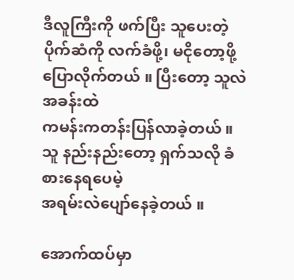ဒီလူကြီးကို ဖက်ပြီး သူပေးတဲ့
ပိုက်ဆံကို လက်ခံဖို့၊ မငိုတော့ဖို့ ပြောလိုက်တယ် ။ ပြီးတော့ သူလဲ အခန်းထဲ
ကမန်းကတန်းပြန်လာခဲ့တယ် ။ သူ နည်းနည်းတော့ ရှက်သလို ခံစားနေရပေမဲ့
အရမ်းလဲပျော်နေခဲ့တယ် ။

အောက်ထပ်မှာ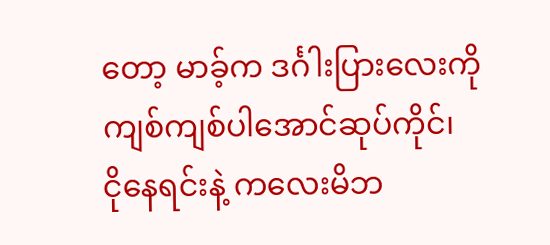တော့ မာခ့်က ဒင်္ဂါးပြားလေးကို ကျစ်ကျစ်ပါအောင်ဆုပ်ကိုင်၊
ငိုနေရင်းနဲ့ ကလေးမိဘ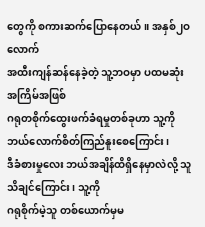တွေကို စကားဆက်ပြောနေတယ်။ အနှစ်၂ဝလောက်
အထီးကျန်ဆန်နေခဲ့တဲ့ သူ့ဘဝမှာ ပထမဆုံး အကြိမ်အဖြစ်
ဂရုတစိုက်ထွေးဖက်ခံရမှုတစ်ခုဟာ သူ့ကို ဘယ်လောက်စိတ်ကြည်နူးစေကြောင်း၊
ဒီခံစားမှုလေး ဘယ်အချိန်ထိရှိနေမှာလဲလို့ သူ သိချင်ကြောင်း၊ သူ့ကို
ဂရုစိုက်မဲ့သူ တစ်ယောက်မှမ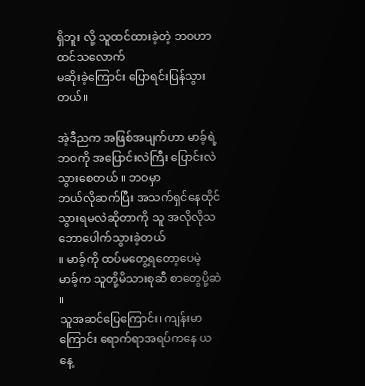ရှိဘူး လို့ သူထင်ထားခဲ့တဲ့ ဘဝဟာ ထင်သလောက်
မဆိုးခဲ့ကြောင်း ပြောရင်းပြန်သွားတယ်။

အဲ့ဒီညက အဖြစ်အပျက်ဟာ မာခ့်ရဲ့ဘဝကို အပြောင်းလဲကြီး ပြောင်းလဲသွားစေတယ် ။ ဘဝမှာ
ဘယ်လိုဆက်ပြီး အသက်ရှင်နေထိုင်သွားရမလဲဆိုတာကို သူ အလိုလိုသဘောပေါက်သွားခဲ့တယ်
။ မာခ့်ကို ထပ်မတွေ့ရတော့ပေမဲ့ မာခ့်က သူတို့မိသားစုဆီ စာတွေပို့ဆဲ ။
သူအဆင်ပြေကြောင်း၊ ကျန်းမာကြောင်း ရောက်ရာအရပ်ကနေ ယနေ့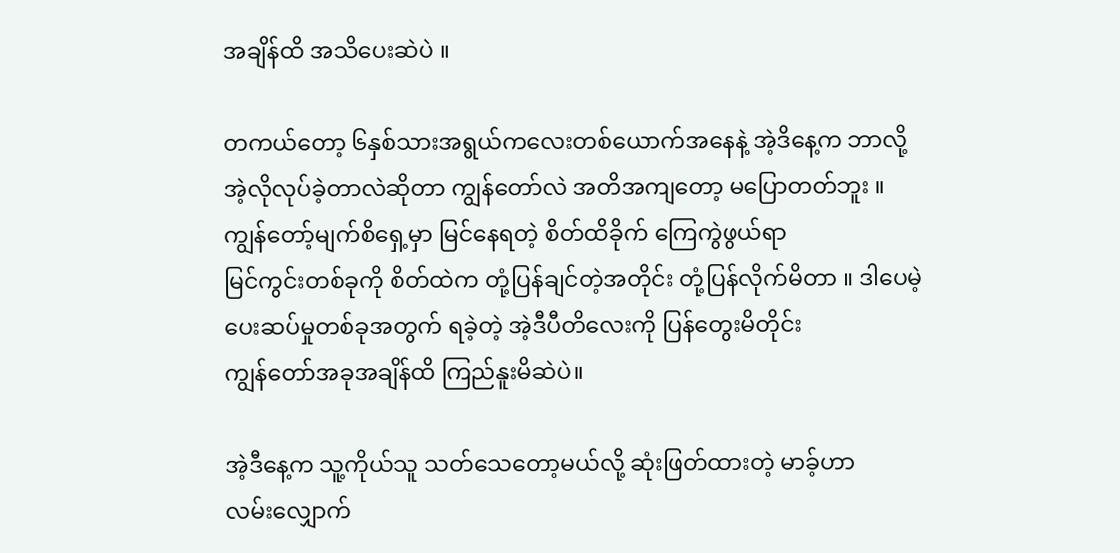အချိန်ထိ အသိပေးဆဲပဲ ။

တကယ်တော့ ၆နှစ်သားအရွယ်ကလေးတစ်ယောက်အနေနဲ့ အဲ့ဒိနေ့က ဘာလို့
အဲ့လိုလုပ်ခဲ့တာလဲဆိုတာ ကျွန်တော်လဲ အတိအကျတော့ မပြောတတ်ဘူး ။
ကျွန်တော့်မျက်စိရှေ့မှာ မြင်နေရတဲ့ စိတ်ထိခိုက် ကြေကွဲဖွယ်ရာ
မြင်ကွင်းတစ်ခုကို စိတ်ထဲက တုံ့ပြန်ချင်တဲ့အတိုင်း တုံ့ပြန်လိုက်မိတာ ။ ဒါပေမဲ့
ပေးဆပ်မှုတစ်ခုအတွက် ရခဲ့တဲ့ အဲ့ဒီပီတိလေးကို ပြန်တွေးမိတိုင်း
ကျွန်တော်အခုအချိန်ထိ ကြည်နူးမိဆဲပဲ။

အဲ့ဒီနေ့က သူ့ကိုယ်သူ သတ်သေတော့မယ်လို့ ဆုံးဖြတ်ထားတဲ့ မာခ့်ဟာ
လမ်းလျှောက်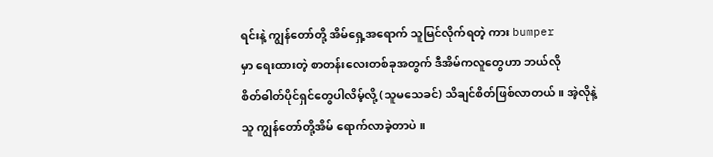ရင်းနဲ့ ကျွန်တော်တို့ အိမ်ရှေ့အရောက် သူမြင်လိုက်ရတဲ့ ကား bumper
မှာ ရေးထားတဲ့ စာတန်းလေးတစ်ခုအတွက် ဒီအိမ်ကလူတွေဟာ ဘယ်လို
စိတ်ဓါတ်ပိုင်ရှင်တွေပါလိမ့်လို့ (သူမသေခင်) သိချင်စိတ်ဖြစ်လာတယ် ။ အဲ့လိုနဲ့
သူ ကျွန်တော်တို့အိမ် ရောက်လာခဲ့တာပဲ ။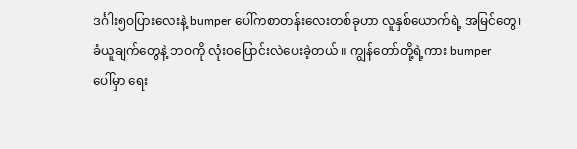ဒင်္ဂါး၅ဝပြားလေးနဲ့ bumper ပေါ်ကစာတန်းလေးတစ်ခုဟာ လူနှစ်ယောက်ရဲ့ အမြင်တွေ၊
ခံယူချက်တွေနဲ့ ဘဝကို လုံးဝပြောင်းလဲပေးခဲ့တယ် ။ ကျွန်တော်တို့ရဲ့ကား bumper
ပေါ်မှာ ရေး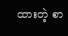ထားတဲ့ စာ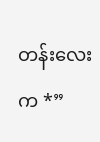တန်းလေးက *”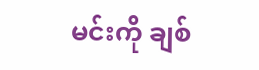မင်းကို ချစ်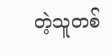တဲ့သူတစ်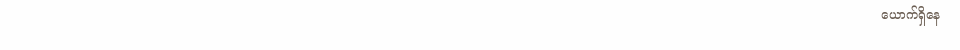ယောက်ရှိနေ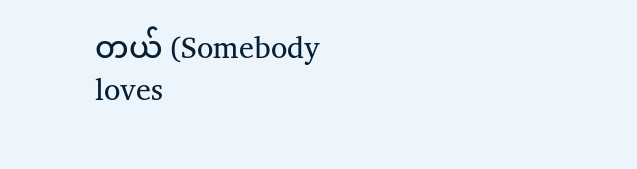တယ် (Somebody
loves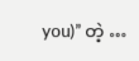you)” တဲ့ …